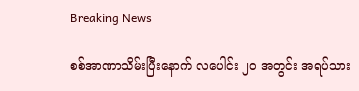Breaking News

စစ်အာဏာသိမ်းပြီးနောက် လပေါင်း ၂၀ အတွင်း အရပ်သား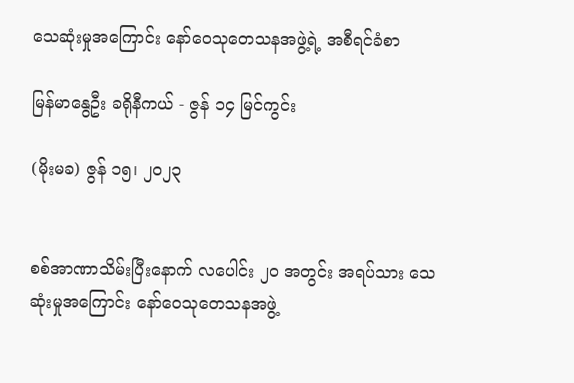သေဆုံးမှုအကြောင်း နော်ဝေသုတေသနအဖွဲ့ရဲ့ အစီရင်ခံစာ

မြန်မာနွေဦး ခရိုနီကယ် - ဇွန် ၁၄ မြင်ကွင်း

(မိုးမခ) ဇွန် ၁၅၊ ၂၀၂၃


စစ်အာဏာသိမ်းပြီးနောက် လပေါင်း ၂၀ အတွင်း အရပ်သား သေဆုံးမှုအကြောင်း နော်ဝေသုတေသနအဖွဲ့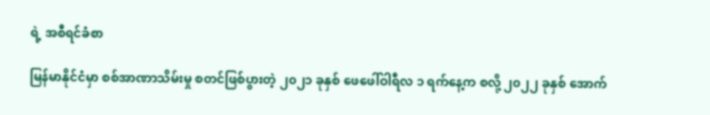ရဲ့ အစီရင်ခံစာ

မြန်မာနိုင်ငံမှာ စစ်အာဏာသိမ်းမှု စတင်ဖြစ်ပွားတဲ့ ၂၀၂၁ ခုနှစ် ဖေဖေါ်ဝါရီလ ၁ ရက်နေ့က စလို့ ၂၀၂၂ ခုနှစ် အောက်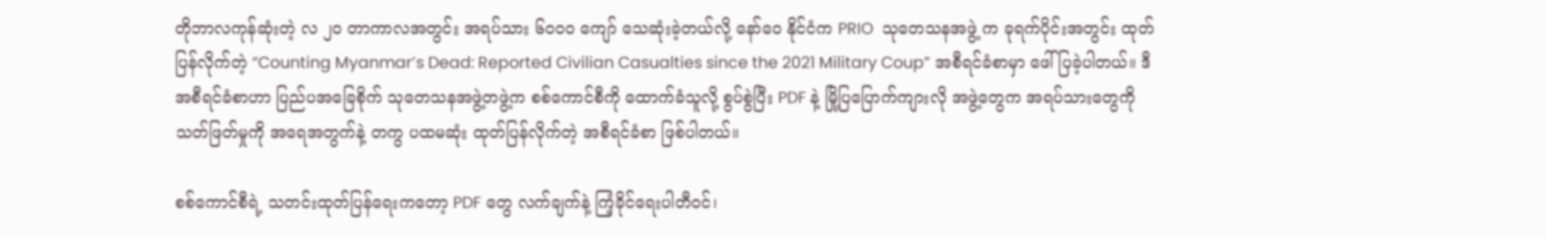တိုဘာလကုန်ဆုံးတဲ့ လ ၂၀ တာကာလအတွင်း အရပ်သား ၆၀၀၀ ကျော် သေဆုံးခဲ့တယ်လို့ နော်ဝေ နိုင်ငံက PRIO  သုတေသနအဖွဲ့ က ခုရက်ပိုင်းအတွင်း ထုတ်ပြန်လိုက်တဲ့ “Counting Myanmar’s Dead: Reported Civilian Casualties since the 2021 Military Coup” အစီရင်ခံစာမှာ ဖေါ်ပြခဲ့ပါတယ်။ ဒီအစီရင်ခံစာဟာ ပြည်ပအခြေစိုက် သုတေသနအဖွဲ့တဖွဲ့က စစ်ကောင်စီကို ထောက်ခံသူလို့ စွပ်စွဲပြီး PDF နဲ့ မြို့ပြပြောက်ကျားလို အဖွဲ့တွေက အရပ်သားတွေကို သတ်ဖြတ်မှုကို အရေအတွက်နဲ့ တကွ ပထမဆုံး ထုတ်ပြန်လိုက်တဲ့ အစီရင်ခံစာ ဖြစ်ပါတယ်။

စစ်ကောင်စီရဲ့ သတင်းထုတ်ပြန်ရေးကတော့ PDF တွေ လက်ချက်နဲ့ ကြံ့ခိုင်ရေးပါတီဝင်၊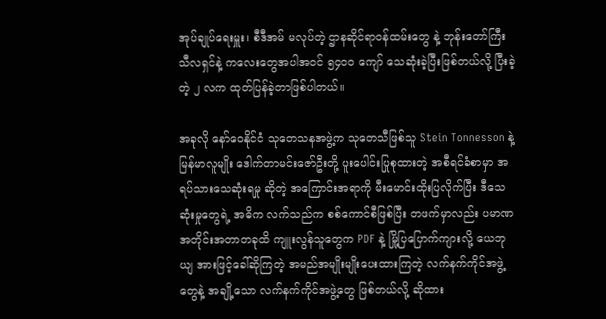အုပ်ချုပ်ရေးမှူး၊ စီဒီအမ် မလုပ်တဲ့ ဌာနဆိုင်ရာဝန်ထမ်းတွေ နဲ့ ဘုန်းတော်ကြီး သီလရှင်နဲ့ ကလေးတွေအပါအဝင် ၅၄၀၀ ကျော် သေဆုံးခဲ့ပြီးဖြစ်တယ်လို့ ပြီးခဲ့တဲ့ ၂ လက ထုတ်ပြန်ခဲ့တာဖြစ်ပါတယ်။

အခုလို နော်ဝေနိုင်ငံ သုတေသနအဖွဲ့က သုတေသီဖြစ်သူ Stein Tonnesson နဲ့ မြန်မာလူမျိုး ဒေါက်တာမင်းဇော်ဦးတို့ ပူးပေါင်းပြုစုထားတဲ့ အစီရင်ခံစာမှာ အရပ်သားသေဆုံးရမှု ဆိုတဲ့ အကြောင်းအရာကို မီးမောင်းထိုးပြလိုက်ပြီး ဒီသေဆုံးမှုတွေရဲ့ အဓိက လက်သည်က စစ်ကောင်စီဖြစ်ပြီး တဖက်မှာလည်း ပမာဏ အတိုင်းအတာတခုထိ ကျူးလွန်သူတွေက PDF နဲ့ မြို့ပြပြောက်ကျားလို့ ယေဘုယျ အားဖြင့်ခေါ်ဆိုကြတဲ့ အမည်အမျိုးမျိုးပေးထားကြတဲ့ လက်နက်ကိုင်အဖွဲ့တွေနဲ့ အချို့သော လက်နက်ကိုင်အဖွဲ့တွေ ဖြစ်တယ်လို့ ဆိုထား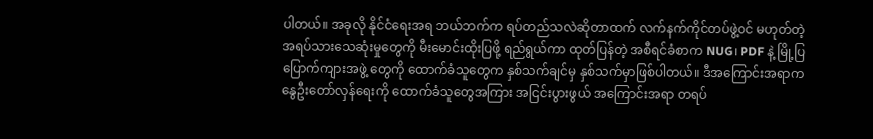ပါတယ်။ အခုလို နိုင်ငံရေးအရ ဘယ်ဘက်က ရပ်တည်သလဲဆိုတာထက် လက်နက်ကိုင်တပ်ဖွဲ့ဝင် မဟုတ်တဲ့ အရပ်သားသေဆုံးမှုတွေကို မီးမောင်းထိုးပြဖို့ ရည်ရွယ်ကာ ထုတ်ပြန်တဲ့ အစီရင်ခံစာက NUG၊ PDF နဲ့ မြို့ပြပြောက်ကျားအဖွဲ့ တွေကို ထောက်ခံသူတွေက နှစ်သက်ချင်မှ နှစ်သက်မှာဖြစ်ပါတယ်။ ဒီအကြောင်းအရာက နွေဦးတော်လှန်ရေးကို ထောက်ခံသူတွေအကြား အငြင်းပွားဖွယ် အကြောင်းအရာ တရပ်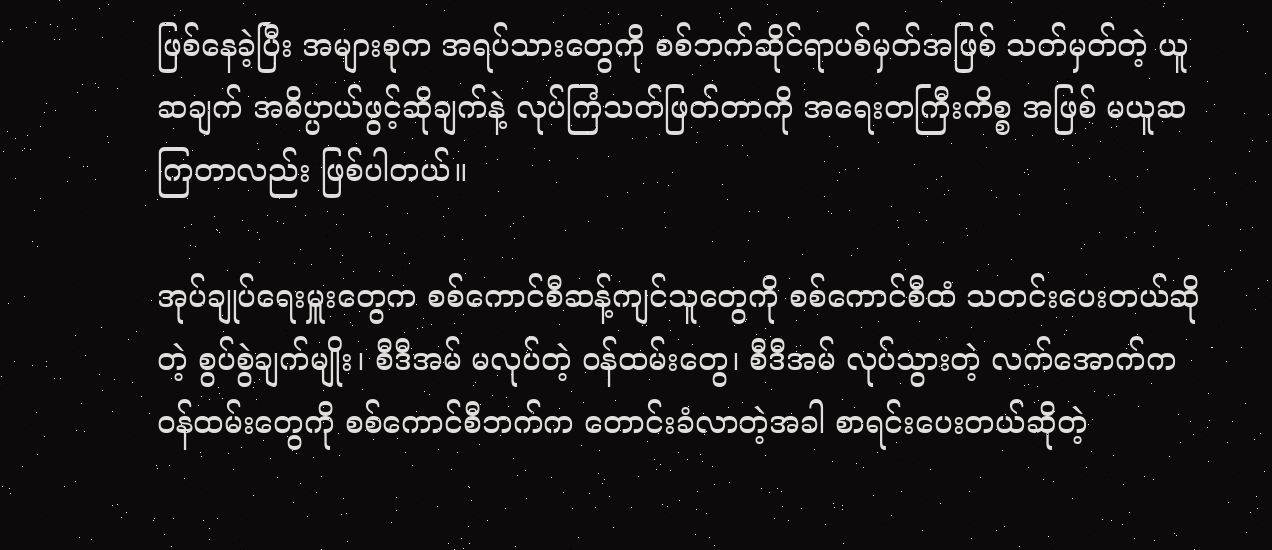ဖြစ်နေခဲ့ပြီး အများစုက အရပ်သားတွေကို စစ်ဘက်ဆိုင်ရာပစ်မှတ်အဖြစ် သတ်မှတ်တဲ့ ယူဆချက် အဓိပ္ပာယ်ဖွင့်ဆိုချက်နဲ့ လုပ်ကြံသတ်ဖြတ်တာကို အရေးတကြီးကိစ္စ အဖြစ် မယူဆကြတာလည်း ဖြစ်ပါတယ်။

အုပ်ချုပ်ရေးမှူးတွေက စစ်ကောင်စီဆန့်ကျင်သူတွေကို စစ်ကောင်စီထံ သတင်းပေးတယ်ဆိုတဲ့ စွပ်စွဲချက်မျိုး၊ စီဒီအမ် မလုပ်တဲ့ ဝန်ထမ်းတွေ၊ စီဒီအမ် လုပ်သွားတဲ့ လက်အောက်က ဝန်ထမ်းတွေကို စစ်ကောင်စီဘက်က တောင်းခံလာတဲ့အခါ စာရင်းပေးတယ်ဆိုတဲ့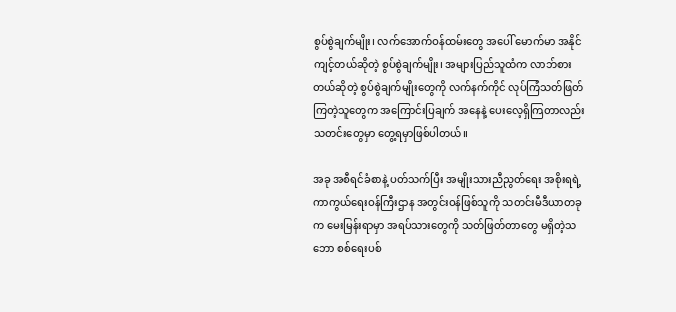စွပ်စွဲချက်မျိုး၊ လက်အောက်ဝန်ထမ်းတွေ အပေါ် မောက်မာ အနိုင်ကျင့်တယ်ဆိုတဲ့ စွပ်စွဲချက်မျိုး၊ အများပြည်သူထံက လာဘ်စားတယ်ဆိုတဲ့ စွပ်စွဲချက်မျိုးတွေကို လက်နက်ကိုင် လုပ်ကြံသတ်ဖြတ်ကြတဲ့သူတွေက အကြောင်းပြချက် အနေနဲ့ ပေးလေ့ရှိကြတာလည်း သတင်းတွေမှာ တွေ့ရမှာဖြစ်ပါတယ်။

အခု အစီရင်ခံစာနဲ့ ပတ်သက်ပြီး အမျိုးသားညီညွတ်ရေး အစိုးရရဲ့ ကာကွယ်ရေးဝန်ကြီးဌာန အတွင်းဝန်ဖြစ်သူကို သတင်းမီဒီယာတခုက မေးမြန်းရာမှာ အရပ်သားတွေကို သတ်ဖြတ်တာတွေ မရှိတဲ့သဘော စစ်ရေးပစ်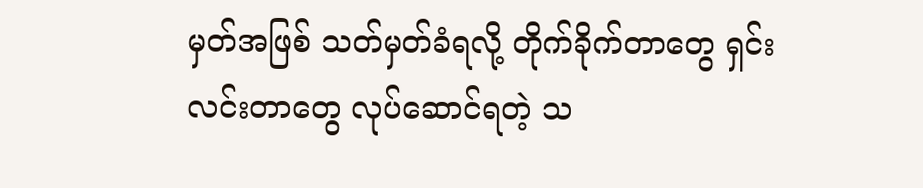မှတ်အဖြစ် သတ်မှတ်ခံရလို့ တိုက်ခိုက်တာတွေ ရှင်းလင်းတာတွေ လုပ်ဆောင်ရတဲ့ သ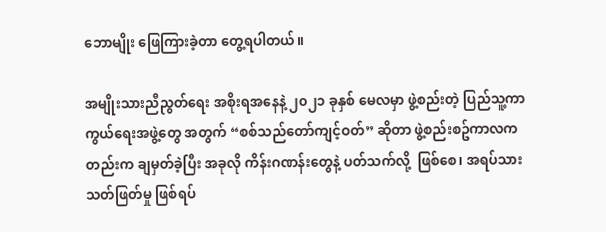ဘောမျိုး ဖြေကြားခဲ့တာ တွေ့ရပါတယ်။

အမျိုးသားညီညွတ်ရေး အစိုးရအနေနဲ့ ၂၀၂၁ ခုနှစ် မေလမှာ ဖွဲ့စည်းတဲ့ ပြည်သူ့ကာကွယ်ရေးအဖွဲ့တွေ အတွက် “စစ်သည်တော်ကျင့်ဝတ်” ဆိုတာ ဖွဲ့စည်းစဥ်ကာလကတည်းက ချမှတ်ခဲ့ပြီး အခုလို ကိန်းဂဏန်းတွေနဲ့ ပတ်သက်လို့  ဖြစ်စေ၊ အရပ်သား သတ်ဖြတ်မှု ဖြစ်ရပ်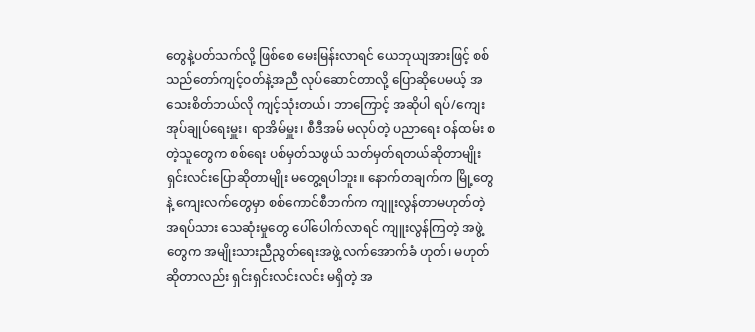တွေနဲ့ပတ်သက်လို့ ဖြစ်စေ မေးမြန်းလာရင် ယေဘုယျအားဖြင့် စစ်သည်တော်ကျင့်ဝတ်နဲ့အညီ လုပ်ဆောင်တာလို့ ပြောဆိုပေမယ့် အသေးစိတ်ဘယ်လို ကျင့်သုံးတယ်၊ ဘာကြောင့် အဆိုပါ ရပ်/ကျေး အုပ်ချုပ်ရေးမှူး၊ ရာအိမ်မှူး၊ စီဒီအမ် မလုပ်တဲ့ ပညာရေး ဝန်ထမ်း စတဲ့သူတွေက စစ်ရေး ပစ်မှတ်သဖွယ် သတ်မှတ်ရတယ်ဆိုတာမျိုး ရှင်းလင်းပြောဆိုတာမျိုး မတွေ့ရပါဘူး။ နောက်တချက်က မြို့တွေနဲ့ ကျေးလက်တွေမှာ စစ်ကောင်စီဘက်က ကျူးလွန်တာမဟုတ်တဲ့ အရပ်သား သေဆုံးမှုတွေ ပေါ်ပေါက်လာရင် ကျူးလွန်ကြတဲ့ အဖွဲ့တွေက အမျိုးသားညီညွတ်ရေးအဖွဲ့ လက်အောက်ခံ ဟုတ်၊ မဟုတ်ဆိုတာလည်း ရှင်းရှင်းလင်းလင်း မရှိတဲ့ အ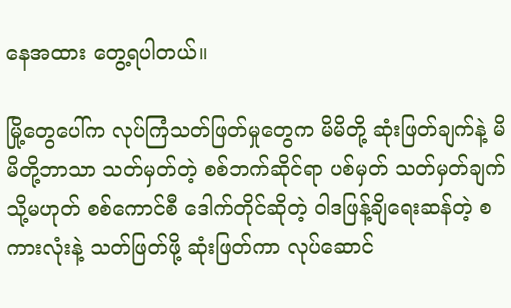နေအထား တွေ့ရပါတယ်။

မြို့တွေပေါ်က လုပ်ကြံသတ်ဖြတ်မှုတွေက မိမိတို့ ဆုံးဖြတ်ချက်နဲ့ မိမိတို့ဘာသာ သတ်မှတ်တဲ့ စစ်ဘက်ဆိုင်ရာ ပစ်မှတ် သတ်မှတ်ချက် သို့မဟုတ် စစ်ကောင်စီ ဒေါက်တိုင်ဆိုတဲ့ ဝါဒဖြန့်ချိရေးဆန်တဲ့ စကားလုံးနဲ့ သတ်ဖြတ်ဖို့ ဆုံးဖြတ်ကာ လုပ်ဆောင်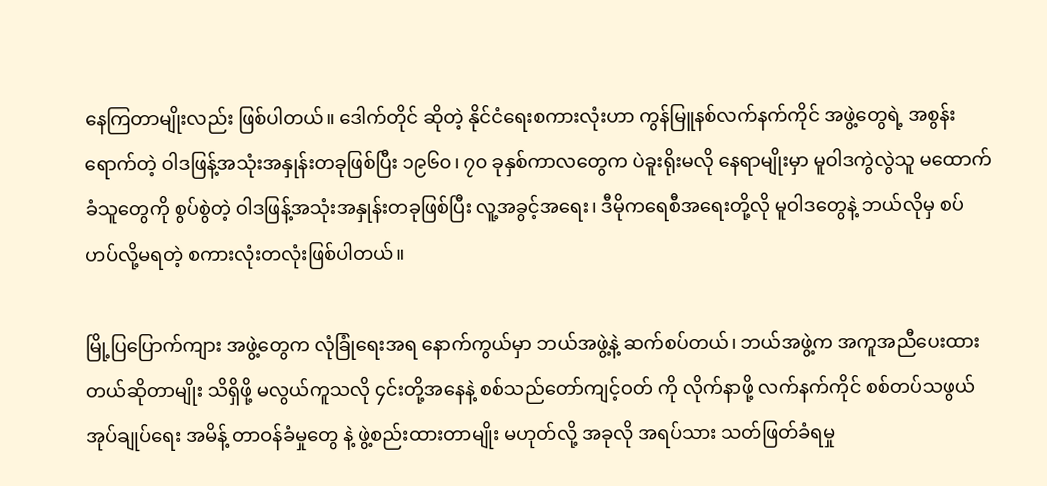နေကြတာမျိုးလည်း ဖြစ်ပါတယ်။ ဒေါက်တိုင် ဆိုတဲ့ နိုင်ငံရေးစကားလုံးဟာ ကွန်မြူနစ်လက်နက်ကိုင် အဖွဲ့တွေရဲ့ အစွန်းရောက်တဲ့ ဝါဒဖြန့်အသုံးအနှုန်းတခုဖြစ်ပြီး ၁၉၆၀၊ ၇၀ ခုနှစ်ကာလတွေက ပဲခူးရိုးမလို နေရာမျိုးမှာ မူဝါဒကွဲလွဲသူ မထောက်ခံသူတွေကို စွပ်စွဲတဲ့ ဝါဒဖြန့်အသုံးအနှုန်းတခုဖြစ်ပြီး လူ့အခွင့်အရေး၊ ဒီမိုကရေစီအရေးတို့လို မူဝါဒတွေနဲ့ ဘယ်လိုမှ စပ်ဟပ်လို့မရတဲ့ စကားလုံးတလုံးဖြစ်ပါတယ်။

မြို့ပြပြောက်ကျား အဖွဲ့တွေက လုံခြုံရေးအရ နောက်ကွယ်မှာ ဘယ်အဖွဲ့နဲ့ ဆက်စပ်တယ်၊ ဘယ်အဖွဲ့က အကူအညီပေးထားတယ်ဆိုတာမျိုး သိရှိဖို့ မလွယ်ကူသလို ၄င်းတို့အနေနဲ့ စစ်သည်တော်ကျင့်ဝတ် ကို လိုက်နာဖို့ လက်နက်ကိုင် စစ်တပ်သဖွယ် အုပ်ချုပ်ရေး အမိန့် တာဝန်ခံမှုတွေ နဲ့ ဖွဲ့စည်းထားတာမျိုး မဟုတ်လို့ အခုလို အရပ်သား သတ်ဖြတ်ခံရမှု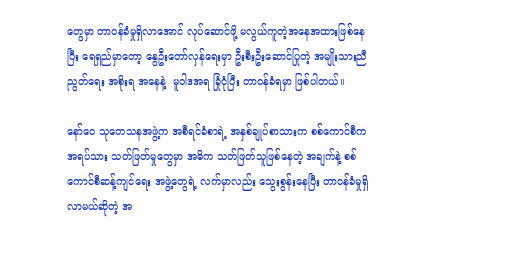တွေမှာ တာဝန်ခံမှုရှိလာအောင် လုပ်ဆောင်ဖို့ မလွယ်ကူတဲ့အနေအထားဖြစ်နေပြီး ရေရှည်မှာတော့ နွေဦးတော်လှန်ရေးမှာ ဦးစီးဦးဆောင်ပြုတဲ့ အမျိုးသားညီညွတ်ရေး အစိုးရ အနေနဲ့  မူဝါဒအရ ခြုံငုံပြီး တာဝန်ခံရမှာ ဖြစ်ပါတယ်။

နော်ဝေ သုတေသနအဖွဲ့က အစီရင်ခံစာရဲ့ အနှစ်ချုပ်စာသားက စစ်ကောင်စီက အရပ်သား သတ်ဖြတ်မှုတွေမှာ အဓိက သတ်ဖြတ်သူဖြစ်နေတဲ့ အချက်နဲ့ စစ်ကောင်စီဆန့်ကျင်ရေး အဖွဲ့တွေရဲ့ လက်မှာလည်း သွေးစွန်းနေပြီး တာဝန်ခံမှုရှိလာမယ်ဆိုတဲ့ အ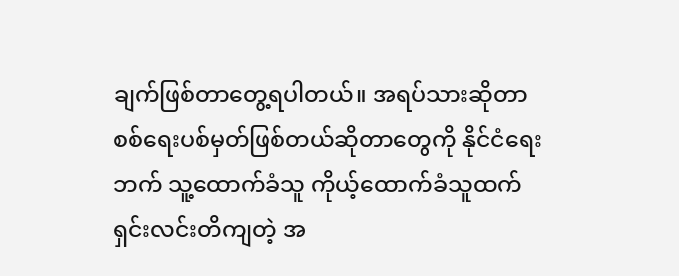ချက်ဖြစ်တာတွေ့ရပါတယ်။ အရပ်သားဆိုတာ စစ်ရေးပစ်မှတ်ဖြစ်တယ်ဆိုတာတွေကို နိုင်ငံရေး ဘက် သူ့ထောက်ခံသူ ကိုယ့်ထောက်ခံသူထက် ရှင်းလင်းတိကျတဲ့ အ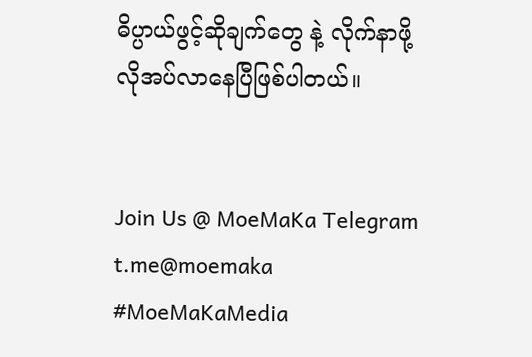ဓိပ္ပာယ်ဖွင့်ဆိုချက်တွေ နဲ့ လိုက်နာဖို့ လိုအပ်လာနေပြီဖြစ်ပါတယ်။


Join Us @ MoeMaKa Telegram
t.me@moemaka
#MoeMaKaMedia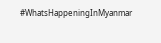#WhatsHappeningInMyanmar